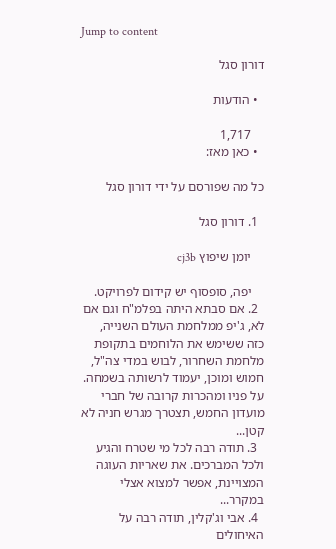Jump to content

דורון סגל

  • הודעות

    1,717
  • כאן מאז:

כל מה שפורסם על ידי דורון סגל

  1. דורון סגל

    יומן שיפוץ cj3b

    יפה, סופסוף יש קידום לפרויקט.
  2. אם סבתא היתה בפלמ"ח וגם אם לא, ג'יפ ממלחמת העולם השנייה, כזה ששימש את הלוחמים בתקופת מלחמת השחרור, לבוש במדי צה"ל, חמוש ומוכן, יעמוד לרשותה בשמחה. על פניו ומהכרות קרובה של חברי מועדון החמש, תצטרך מגרש חניה לא קטן...
  3. תודה רבה לכל מי שטרח והגיע ולכל המברכים. את שאריות העוגה המצויינת, אפשר למצוא אצלי במקרר...
  4. אבי וג'קלין, תודה רבה על האיחולים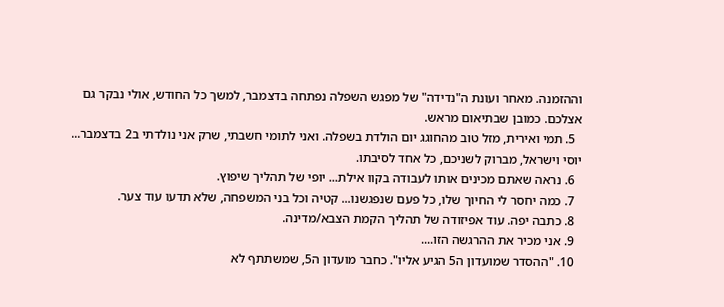וההזמנה. מאחר ועונת ה"נדידה" של מפגש השפלה נפתחה בדצמבר, למשך כל החודש, אולי נבקר גם אצלכם. כמובן שבתיאום מראש.
  5. תמי ואירית, מזל טוב מהחוגג יום הולדת בשפלה. ואני לתומי חשבתי, שרק אני נולדתי ב2 בדצמבר... יוסי וישראל, מברוק לשניכם, כל אחד לסיבתו.
  6. נראה שאתם מכינים אותו לעבודה בקוו אילת... יופי של תהליך שיפוץ.
  7. כמה יחסר לי החיוך שלו, כל פעם שנפגשנו... קטיה וכל בני המשפחה, שלא תדעו עוד צער.
  8. כתבה יפה. עוד אפיזודה של תהליך הקמת הצבא/מדינה.
  9. אני מכיר את ההרגשה הזו....
  10. "ההסדר שמועדון ה5 הגיע אליו". כחבר מועדון ה5, שמשתתף לא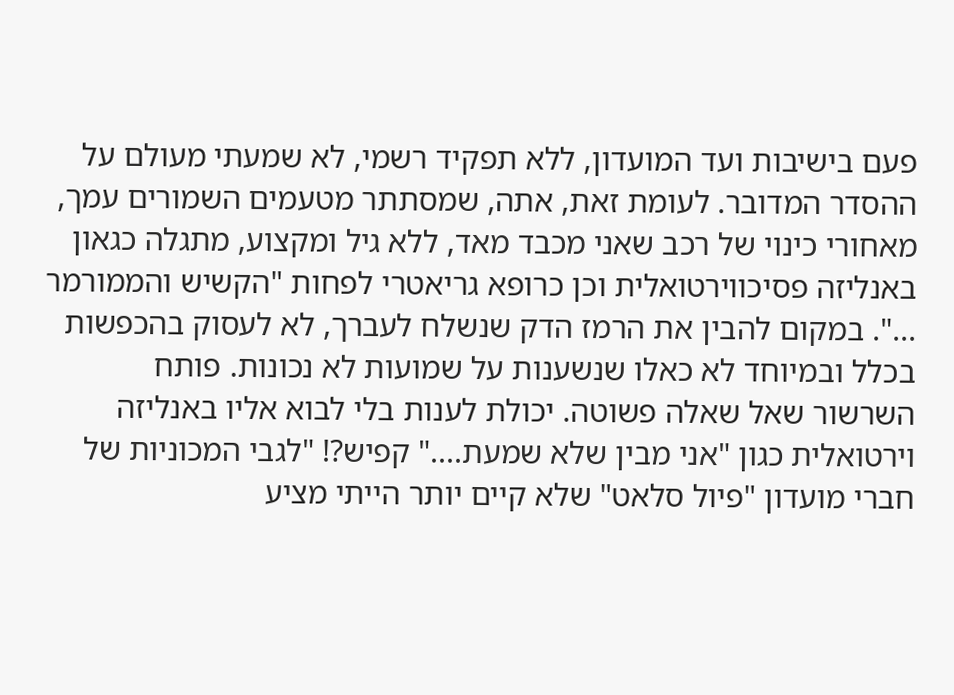פעם בישיבות ועד המועדון, ללא תפקיד רשמי, לא שמעתי מעולם על ההסדר המדובר. לעומת זאת, אתה, שמסתתר מטעמים השמורים עמך, מאחורי כינוי של רכב שאני מכבד מאד, ללא גיל ומקצוע, מתגלה כגאון באנליזה פסיכווירטואלית וכן כרופא גריאטרי לפחות "הקשיש והממורמר ...". במקום להבין את הרמז הדק שנשלח לעברך, לא לעסוק בהכפשות בכלל ובמיוחד לא כאלו שנשענות על שמועות לא נכונות. פותח השרשור שאל שאלה פשוטה. יכולת לענות בלי לבוא אליו באנליזה וירטואלית כגון "אני מבין שלא שמעת...." קפיש?! "לגבי המכוניות של חברי מועדון "פיול סלאט" שלא קיים יותר הייתי מציע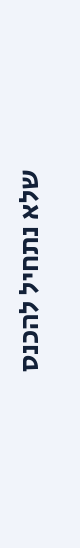שלא נתחיל להכנס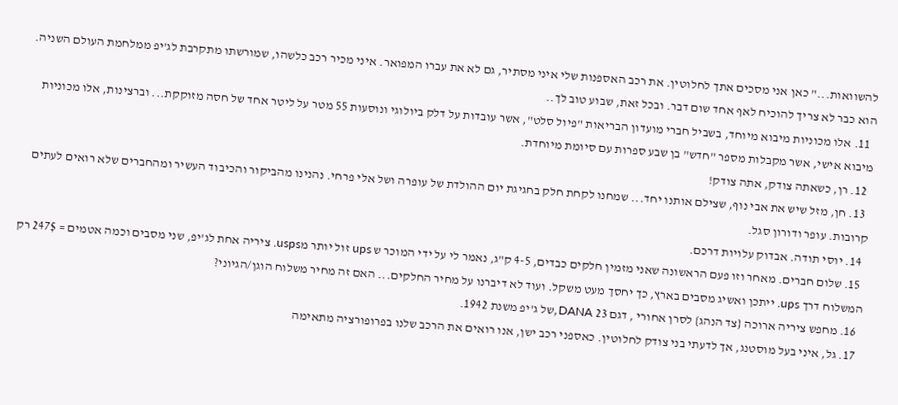להשוואות..." כאן אני מסכים אתך לחלוטין. את רכב האספנות שלי איני מסתיר, גם לא את עברו המפואר. איני מכיר רכב כלשהו, שמורשתו מתקרבת לג'יפ ממלחמת העולם השניה. הוא כבר לא צריך להוכיח לאף אחד שום דבר. ובכל זאת, שבוע טוב לך..
  11. אלו מכוניות מיבוא מיוחד, בשביל חברי מועדון הבריאות "פיול סלט", אשר עובדות על דלק ביולוגי ונוסעות 55 מטר על ליטר אחד של חסה מזוקקת... וברצינות, אלו מכוניות מיבוא אישי, אשר מקבלות מספר "חדש" בן שבע ספרות עם סיומת מיוחדת.
  12. רן, כשאתה צודק, אתה צודק!
  13. חן, מזל שיש את אבי נוף, שצילם אותנו יחד... שמחנו לקחת חלק בחגיגת יום ההולדת של עופרה ושל אלי פרחי. נהנינו מהביקור והכיבוד העשיר ומהחברים שלא רואים לעתים קרובות. עופר ודורון סגל.
  14. יוסי תודה. אבדוק עלויות דרכם.
  15. שלום חברים. מאחר וזו פעם הראשונה שאני מזמין חלקים כבדים, 4-5 ק"ג, נאמר לי על ידי המוכר ש ups זול יותר מusps. ציריה אחת לג'יפ, שני מסבים וכמה אטמים = 247$ רק המשלוח דרך ups. ייתכן ואשיג מסבים בארץ, כך יחסך מעט משקל. ועוד לא דיברנו על מחיר החלקים... האם זה מחיר משלוח הוגן/הגיוני?
  16. מחפש ציריה ארוכה {צד הנהג} לסרן אחורי , דגם DANA 23,של ג'יפ משנת 1942.
  17. גל, איני בעל מוסטנג, אך לדעתי בני צודק לחלוטין. כאספני רכב ישן, אנו רואים את הרכב שלנו בפרופורציה מתאימה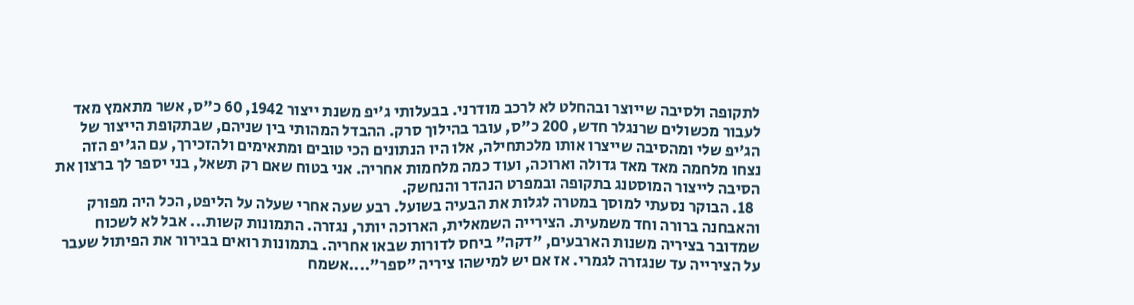לתקופה ולסיבה שייוצר ובהחלט לא לרכב מודרני. בבעלותי ג'יפ משנת ייצור 1942, 60 כ"ס, אשר מתאמץ מאד לעבור מכשולים שרנגלר חדש, 200 כ"ס, עובר בהילוך סרק. ההבדל המהותי בין שניהם, שבתקופת הייצור של הג'יפ שלי ומהסיבה שייצרו אותו מלכתחילה, אלו היו הנתונים הכי טובים ומתאימים ולהזכירך, עם הג'יפ הזה נצחו מלחמה מאד מאד גדולה וארוכה, ועוד כמה מלחמות אחריה. אני בטוח שאם רק תשאל, בני יספר לך ברצון את הסיבה לייצור המוסטנג בתקופה ובמפרט הנהדר והנחשק.
  18. הבוקר נסעתי למוסך במטרה לגלות את הבעיה בשועל. רבע שעה אחרי שעלה על הליפט, הכל היה מפורק והאבחנה ברורה וחד משמעית. הצירייה השמאלית, הארוכה יותר, נגזרה. התמונות קשות... אבל לא לשכוח שמדובר בציריה משנות הארבעים, "דקה" ביחס לדורות שבאו אחריה. בתמונות רואים בבירור את הפיתול שעבר על הצירייה עד שנגזרה לגמרי. אז אם יש למישהו ציריה "ספר"....אשמח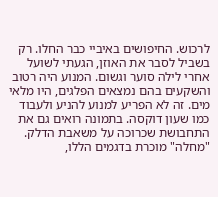לרכוש. החיפושים באיביי כבר החלו. רק בשביל לסבר את האוזן, הגעתי לשועל אחרי לילה סוער וגשום. המנוע היה רטוב והשקעים בהם נמצאים הפלגים, היו מלאי מים. זה לא הפריע למנוע להניע ולעבוד כמו שעון דוקסה. בתמונה רואים גם את התחבושת שכרוכה על משאבת הדלק. "מחלה" מוכרת בדגמים הללו,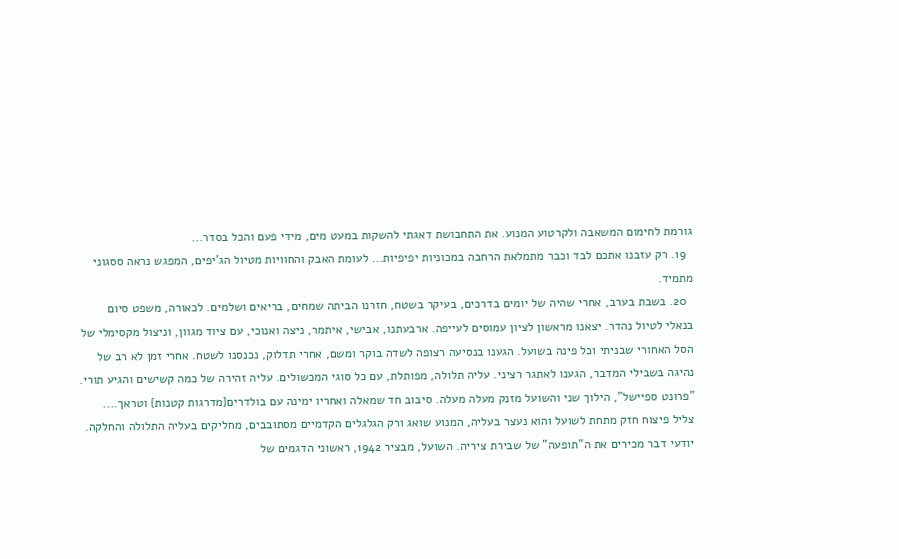גורמת לחימום המשאבה ולקרטוע המנוע. את התחבושת דאגתי להשקות במעט מים, מידי פעם והכל בסדר...
  19. רק עזבנו אתכם לבד וכבר מתמלאת הרחבה במכוניות יפיפיות... לעומת האבק והחוויות מטיול הג'יפים, המפגש נראה ססגוני מתמיד.
  20. בשבת בערב, אחרי שהיה של יומים בדרכים, בעיקר בשטח, חזרנו הביתה שמחים, בריאים ושלמים. לכאורה, משפט סיום בנאלי לטיול נהדר. יצאנו מראשון לציון עמוסים לעייפה. ארבעתנו, אבישי, איתמר, ניצה ואנוכי, עם ציוד מגוון, וניצול מקסימלי של הסל האחורי שבניתי וכל פינה בשועל. הגענו בנסיעה רצופה לשדה בוקר ומשם, אחרי תדלוק, נכנסנו לשטח. אחרי זמן לא רב של נהיגה בשבילי המדבר, הגענו לאתגר רציני. עליה תלולה, מפותלת, עם כל סוגי המכשולים. עליה זהירה של כמה קשישים והגיע תורי. "פרונט ספיישל", הילוך שני והשועל מזנק מעלה מעלה. סיבוב חד שמאלה ואחריו ימינה עם בולדרים{מדרגות קטנות} וטראך.... צליל פיצוח חזק מתחת לשועל והוא נעצר בעליה, המנוע שואג ורק הגלגלים הקדמיים מסתובבים, מחליקים בעליה התלולה והחלקה. יודעי דבר מכירים את ה"תופעה" של שבירת ציריה. השועל, מבציר 1942, ראשוני הדגמים של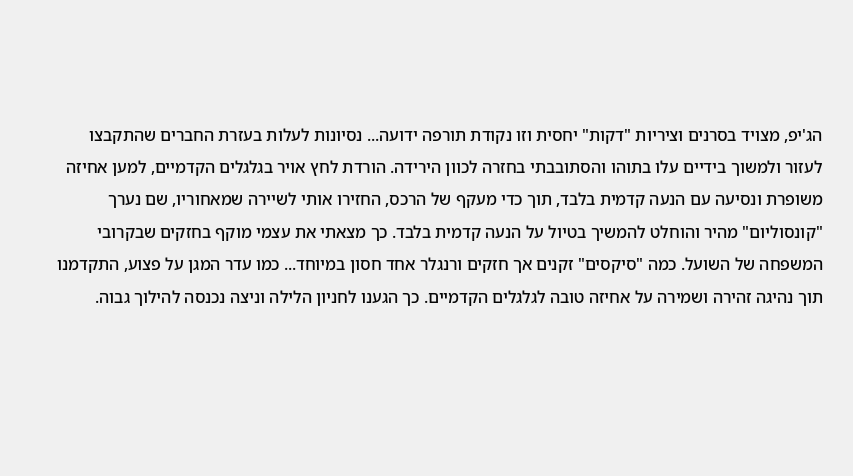הג'יפ, מצויד בסרנים וציריות "דקות" יחסית וזו נקודת תורפה ידועה... נסיונות לעלות בעזרת החברים שהתקבצו לעזור ולמשוך בידיים עלו בתוהו והסתובבתי בחזרה לכוון הירידה. הורדת לחץ אויר בגלגלים הקדמיים, למען אחיזה משופרת ונסיעה עם הנעה קדמית בלבד, תוך כדי מעקף של הרכס, החזירו אותי לשיירה שמאחוריו, שם נערך "קונסוליום" מהיר והוחלט להמשיך בטיול על הנעה קדמית בלבד. כך מצאתי את עצמי מוקף בחזקים שבקרובי המשפחה של השועל. כמה "סיקסים" זקנים אך חזקים ורנגלר אחד חסון במיוחד... כמו עדר המגן על פצוע, התקדמנו תוך נהיגה זהירה ושמירה על אחיזה טובה לגלגלים הקדמיים. כך הגענו לחניון הלילה וניצה נכנסה להילוך גבוה.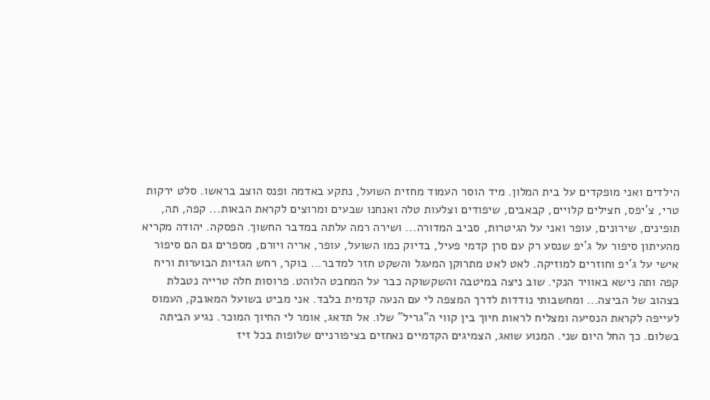הילדים ואני מופקדים על בית המלון. מיד הוסר העמוד מחזית השועל, נתקע באדמה ופנס הוצב בראשו. סלט ירקות טרי, צ'יפס, חצילים קלויים, קבאבים, שיפודים וצלעות טלה ואנחנו שבעים ומרוצים לקראת הבאות... קפה, תה, תופינים, שירונים, עופר ואני על הגיטרות, סביב המדורה... ושירה רמה עלתה במדבר החשוך. הפסקה. יהודה מקריא מהעיתון סיפור על ג'יפ שנסע רק עם סרן קדמי פעיל, בדיוק כמו השועל, עופר, אריה ויורם, מספרים גם הם סיפור אישי על ג'יפ וחוזרים למוזיקה. לאט לאט מתרוקן המעגל והשקט חזר למדבר... בוקר, רחש הגזיות הבוערות וריח קפה ותה נישא באוויר הנקי. שוב ניצה במיטבה והשקשוקה כבר על המחבט הלוהט. פרוסות חלה טרייה נטבלת בצהוב של הביצה... ומחשבותי נודדות לדרך המצפה לי עם הנעה קדמית בלבד. אני מביט בשועל המאובק, העמוס לעייפה לקראת הנסיעה ומצליח לראות חיוך בין קווי ה"גריל" שלו. אל תדאג, אומר לי החיוך המוכר. נגיע הביתה בשלום. כך החל היום שני. המנוע שואג, הצמיגים הקדמיים נאחזים בציפורניים שלופות בכל זיז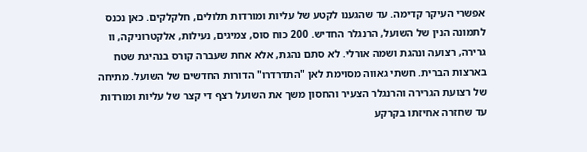אפשרי העיקר קדימה. עד שהגענו לקטע של עליות ומורדות תלולים, חלקלקים. כאן נכנס לתמונה הנין של השועל, הרנגלר החדיש. 200 כוח סוס, צמיגים, נעילות, אלקטרוניקה, וו גרירה, רצועה ונהגת ושמה אורלי. לא סתם נהגת, אלא אחת שעברה קורס בנהיגת שטח בארצות הברית. חשתי גאווה מסוימת לאן "התדרדרו" הדורות החדשים של השועל. מתיחה של רצועת הגרירה והרנגלר הצעיר והחסון משך את השועל רצף די קצר של עליות ומורדות עד שחזרה אחיזתו בקרקע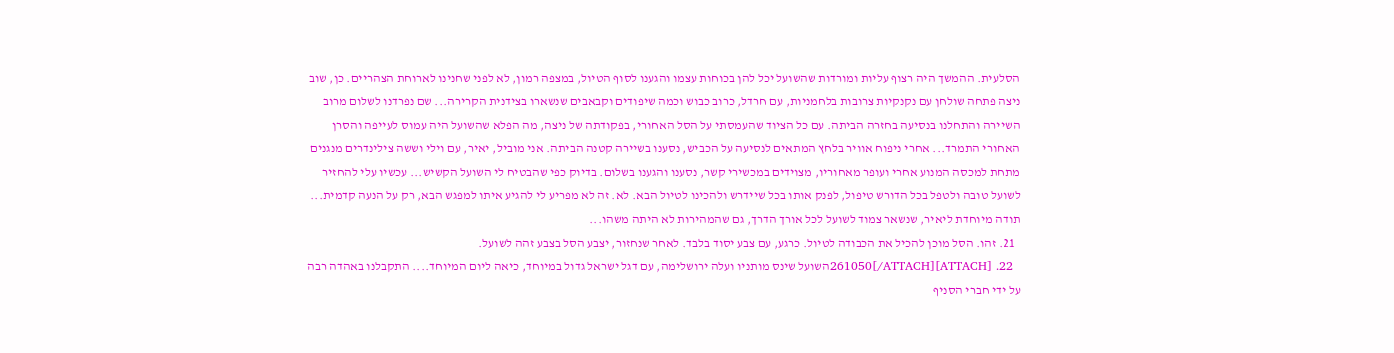הסלעית. ההמשך היה רצוף עליות ומורדות שהשועל יכל להן בכוחות עצמו והגענו לסוף הטיול, במצפה רמון, לא לפני שחנינו לארוחת הצהריים. כן, שוב ניצה פתחה שולחן עם נקנקיות צרובות בלחמניות, עם חרדל, כרוב כבוש וכמה שיפודים וקבאבים שנשארו בצידנית הקרירה... שם נפרדנו לשלום מרוב השיירה והתחלנו בנסיעה בחזרה הביתה. עם כל הציוד שהעמסתי על הסל האחורי, בפקודתה של ניצה, מה הפלא שהשועל היה עמוס לעייפה והסרן האחורי התמרד... אחרי ניפוח אוויר בלחץ המתאים לנסיעה על הכביש, נסענו בשיירה קטנה הביתה. אני מוביל, יאיר, עם וילי וששה צילינדרים מנגנים מתחת למכסה המנוע אחרי ועופר מאחוריו, מצוידים במכשירי קשר, נסענו והגענו בשלום. בדיוק כפי שהבטיח לי השועל הקשיש... עכשיו עלי להחזיר לשועל טובה ולטפל בכל הדורש טיפול, לפנק אותו בכל שיידרש ולהכינו לטיול הבא. לא. זה לא מפריע לי להגיע איתו למפגש הבא, רק על הנעה קדמית... תודה מיוחדת ליאיר, שנשאר צמוד לשועל לכל אורך הדרך, גם שהמהירות לא היתה משהו...
  21. זהו. הסל מוכן להכיל את הכבודה לטיול. כרגע, עם צבע יסוד בלבד. לאחר שנחזור, יצבע הסל בצבע זהה לשועל.
  22. [ATTACH]261050[/ATTACH]השועל שינס מותניו ועלה ירושלימה, עם דגל ישראל גדול במיוחד, כיאה ליום המיוחד.... התקבלנו באהדה רבה על ידי חברי הסניף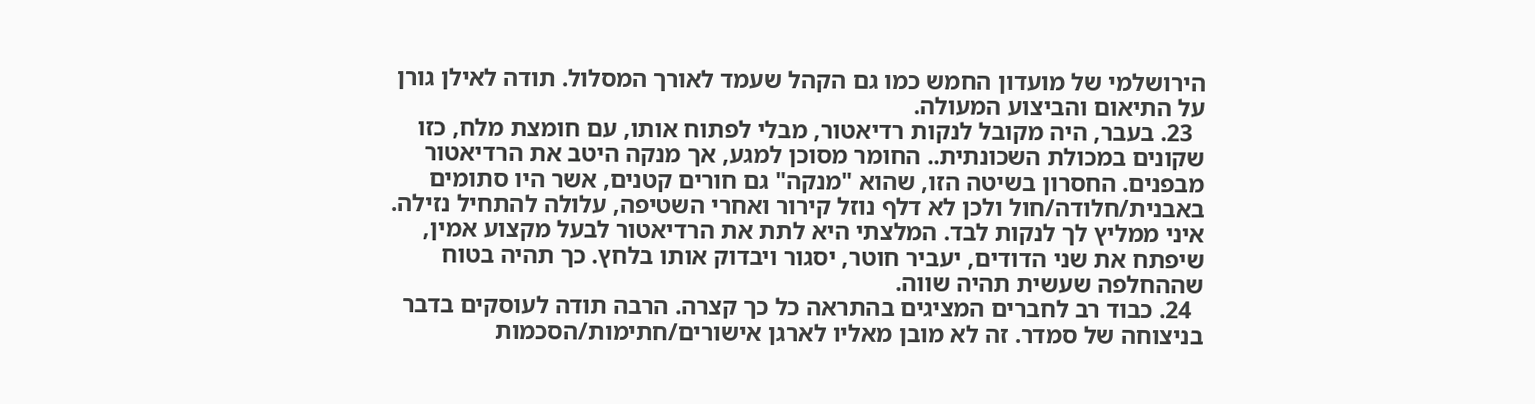הירושלמי של מועדון החמש כמו גם הקהל שעמד לאורך המסלול. תודה לאילן גורן על התיאום והביצוע המעולה.
  23. בעבר, היה מקובל לנקות רדיאטור, מבלי לפתוח אותו, עם חומצת מלח, כזו שקונים במכולת השכונתית.. החומר מסוכן למגע, אך מנקה היטב את הרדיאטור מבפנים. החסרון בשיטה הזו, שהוא "מנקה" גם חורים קטנים, אשר היו סתומים באבנית/חלודה/חול ולכן לא דלף נוזל קירור ואחרי השטיפה, עלולה להתחיל נזילה. איני ממליץ לך לנקות לבד. המלצתי היא לתת את הרדיאטור לבעל מקצוע אמין, שיפתח את שני הדודים, יעביר חוטר, יסגור ויבדוק אותו בלחץ. כך תהיה בטוח שההחלפה שעשית תהיה שווה.
  24. כבוד רב לחברים המציגים בהתראה כל כך קצרה. הרבה תודה לעוסקים בדבר בניצוחה של סמדר. זה לא מובן מאליו לארגן אישורים/חתימות/הסכמות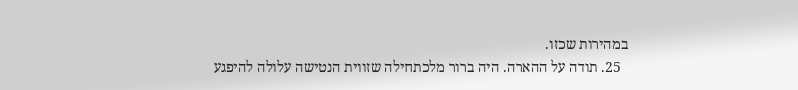במהירות שכזו.
  25. תודה על ההארה. היה ברור מלכתחילה שזווית הנטישה עלולה להיפגע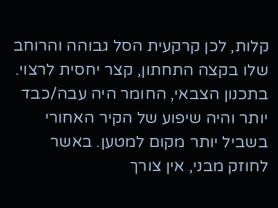קלות, לכן קרקעית הסל גבוהה והרוחב שלו בקצה התחתון, קצר יחסית לרצוי. בתכנון הצבאי, החומר היה עבה/כבד יותר והיה שיפוע של הקיר האחורי בשביל יותר מקום למטען. באשר לחוזק מבני, אין צורך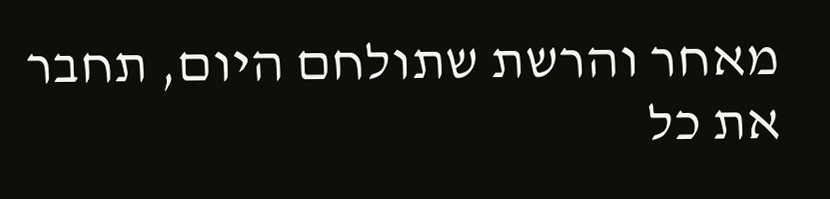מאחר והרשת שתולחם היום, תחבר את כל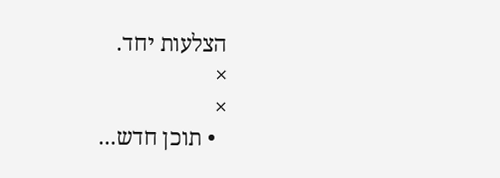הצלעות יחד.
×
×
  • תוכן חדש...